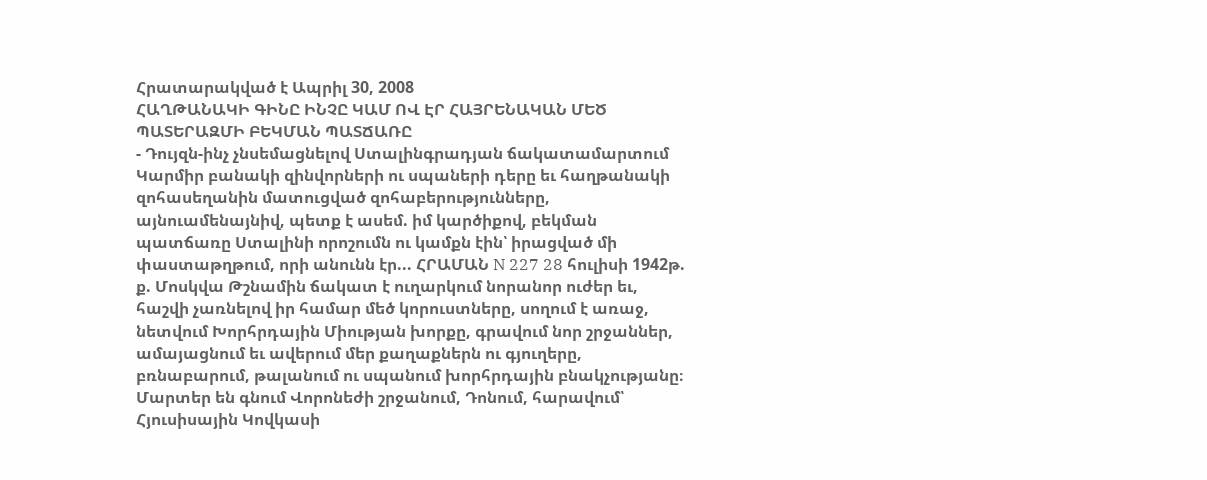Հրատարակված է Ապրիլ 30, 2008
ՀԱՂԹԱՆԱԿԻ ԳԻՆԸ ԻՆՉԸ ԿԱՄ ՈՎ ԷՐ ՀԱՅՐԵՆԱԿԱՆ ՄԵԾ ՊԱՏԵՐԱԶՄԻ ԲԵԿՄԱՆ ՊԱՏՃԱՌԸ
- Դույզն-ինչ չնսեմացնելով Ստալինգրադյան ճակատամարտում Կարմիր բանակի զինվորների ու սպաների դերը եւ հաղթանակի զոհասեղանին մատուցված զոհաբերությունները, այնուամենայնիվ, պետք է ասեմ. իմ կարծիքով, բեկման պատճառը Ստալինի որոշումն ու կամքն էին՝ իրացված մի փաստաթղթում, որի անունն էր... ՀՐԱՄԱՆ N 227 28 հուլիսի 1942թ. ք. Մոսկվա Թշնամին ճակատ է ուղարկում նորանոր ուժեր եւ, հաշվի չառնելով իր համար մեծ կորուստները, սողում է առաջ, նետվում Խորհրդային Միության խորքը, գրավում նոր շրջաններ, ամայացնում եւ ավերում մեր քաղաքներն ու գյուղերը, բռնաբարում, թալանում ու սպանում խորհրդային բնակչությանը։ Մարտեր են գնում Վորոնեժի շրջանում, Դոնում, հարավում՝ Հյուսիսային Կովկասի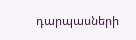դարպասների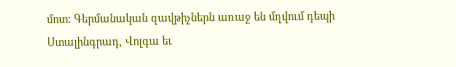մոտ։ Գերմանական զավթիչներն առաջ են մղվում դեպի Ստալինգրադ, Վոլգա եւ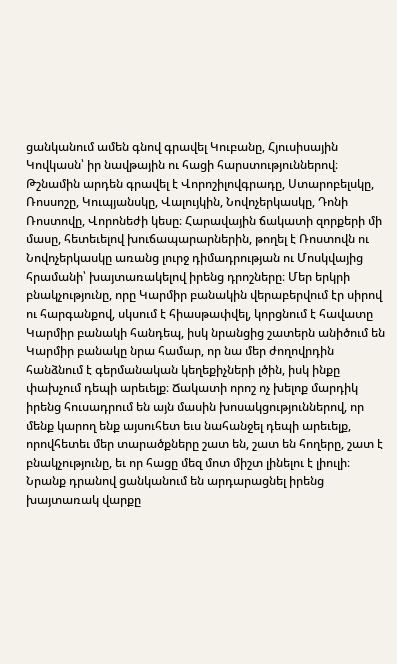ցանկանում ամեն գնով գրավել Կուբանը, Հյուսիսային Կովկասն՝ իր նավթային ու հացի հարստություններով։ Թշնամին արդեն գրավել է Վորոշիլովգրադը, Ստարոբելսկը, Ռոսսոշը, Կուպյանսկը, Վալույկին, Նովոչերկասկը, Դոնի Ռոստովը, Վորոնեժի կեսը։ Հարավային ճակատի զորքերի մի մասը, հետեւելով խուճապարարներին, թողել է Ռոստովն ու Նովոչերկասկը առանց լուրջ դիմադրության ու Մոսկվայից հրամանի՝ խայտառակելով իրենց դրոշները։ Մեր երկրի բնակչությունը, որը Կարմիր բանակին վերաբերվում էր սիրով ու հարգանքով, սկսում է հիասթափվել, կորցնում է հավատը Կարմիր բանակի հանդեպ, իսկ նրանցից շատերն անիծում են Կարմիր բանակը նրա համար, որ նա մեր ժողովրդին հանձնում է գերմանական կեղեքիչների լծին, իսկ ինքը փախչում դեպի արեւելք։ Ճակատի որոշ ոչ խելոք մարդիկ իրենց հուսադրում են այն մասին խոսակցություններով, որ մենք կարող ենք այսուհետ եւս նահանջել դեպի արեւելք, որովհետեւ մեր տարածքները շատ են, շատ են հողերը, շատ է բնակչությունը, եւ որ հացը մեզ մոտ միշտ լինելու է լիուլի։ Նրանք դրանով ցանկանում են արդարացնել իրենց խայտառակ վարքը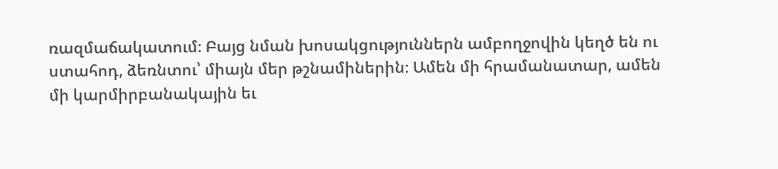ռազմաճակատում։ Բայց նման խոսակցություններն ամբողջովին կեղծ են ու ստահոդ, ձեռնտու՝ միայն մեր թշնամիներին։ Ամեն մի հրամանատար, ամեն մի կարմիրբանակային եւ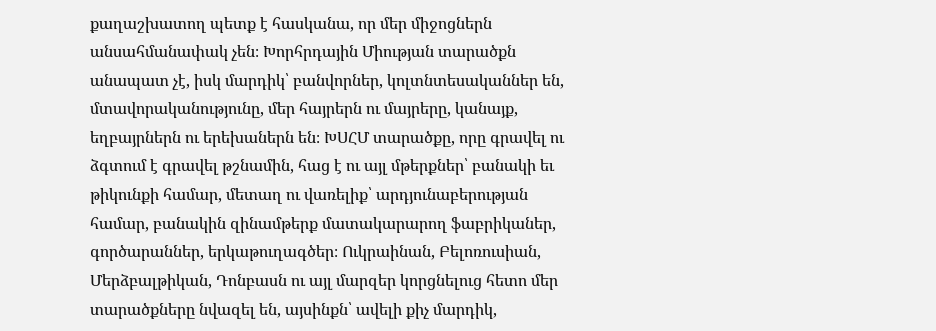քաղաշխատող պետք է հասկանա, որ մեր միջոցներն անսահմանափակ չեն։ Խորհրդային Միության տարածքն անապատ չէ, իսկ մարդիկ՝ բանվորներ, կոլտնտեսականներ են, մտավորականությունը, մեր հայրերն ու մայրերը, կանայք, եղբայրներն ու երեխաներն են։ ԽՍՀՄ տարածքը, որը գրավել ու ձգտում է գրավել թշնամին, հաց է ու այլ մթերքներ՝ բանակի եւ թիկունքի համար, մետաղ ու վառելիք՝ արդյունաբերության համար, բանակին զինամթերք մատակարարող ֆաբրիկաներ, գործարաններ, երկաթուղագծեր։ Ուկրաինան, Բելոռուսիան, Մերձբալթիկան, Դոնբասն ու այլ մարզեր կորցնելուց հետո մեր տարածքները նվազել են, այսինքն՝ ավելի քիչ մարդիկ,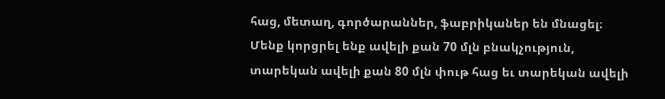հաց, մետաղ, գործարաններ, ֆաբրիկաներ են մնացել։ Մենք կորցրել ենք ավելի քան 70 մլն բնակչություն, տարեկան ավելի քան 80 մլն փութ հաց եւ տարեկան ավելի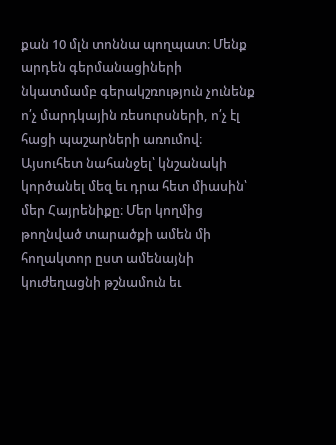քան 10 մլն տոննա պողպատ։ Մենք արդեն գերմանացիների նկատմամբ գերակշռություն չունենք ո՛չ մարդկային ռեսուրսների, ո՛չ էլ հացի պաշարների առումով։ Այսուհետ նահանջել՝ կնշանակի կործանել մեզ եւ դրա հետ միասին՝ մեր Հայրենիքը։ Մեր կողմից թողնված տարածքի ամեն մի հողակտոր ըստ ամենայնի կուժեղացնի թշնամուն եւ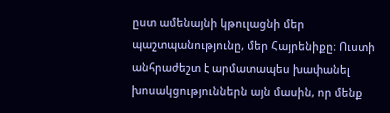ըստ ամենայնի կթուլացնի մեր պաշտպանությունը, մեր Հայրենիքը։ Ուստի անհրաժեշտ է արմատապես խափանել խոսակցություններն այն մասին, որ մենք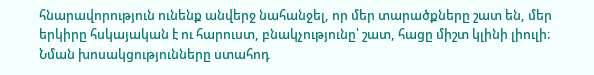հնարավորություն ունենք անվերջ նահանջել, որ մեր տարածքները շատ են, մեր երկիրը հսկայական է ու հարուստ, բնակչությունը՝ շատ, հացը միշտ կլինի լիուլի։ Նման խոսակցությունները ստահոդ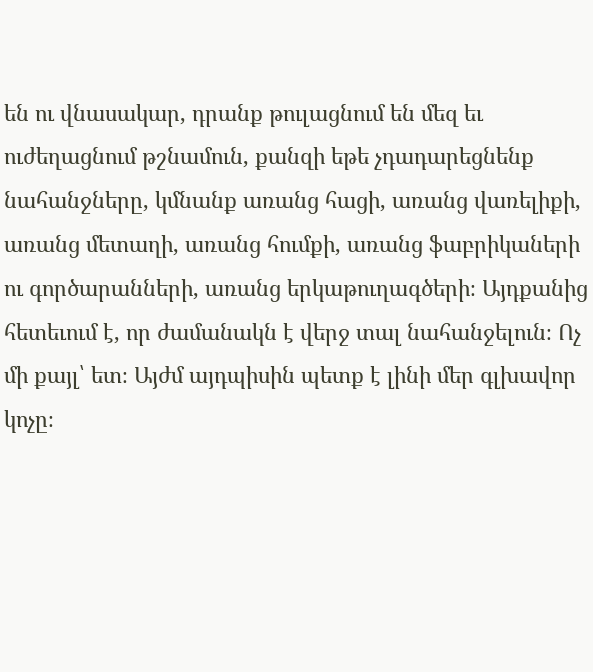են ու վնասակար, դրանք թուլացնում են մեզ եւ ուժեղացնում թշնամուն, քանզի եթե չդադարեցնենք նահանջները, կմնանք առանց հացի, առանց վառելիքի, առանց մետաղի, առանց հումքի, առանց ֆաբրիկաների ու գործարանների, առանց երկաթուղագծերի։ Այդքանից հետեւում է, որ ժամանակն է վերջ տալ նահանջելուն։ Ոչ մի քայլ՝ ետ։ Այժմ այդպիսին պետք է լինի մեր գլխավոր կոչը։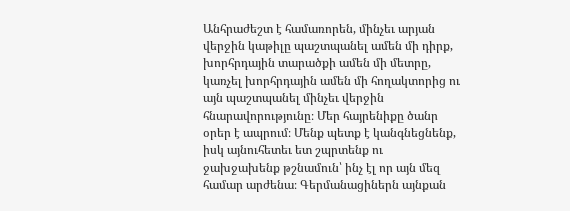Անհրաժեշտ է համառորեն, մինչեւ արյան վերջին կաթիլը պաշտպանել ամեն մի դիրք, խորհրդային տարածքի ամեն մի մետրը, կառչել խորհրդային ամեն մի հողակտորից ու այն պաշտպանել մինչեւ վերջին հնարավորությունը։ Մեր հայրենիքը ծանր օրեր է ապրում։ Մենք պետք է կանգնեցնենք, իսկ այնուհետեւ ետ շպրտենք ու ջախջախենք թշնամուն՝ ինչ էլ որ այն մեզ համար արժենա։ Գերմանացիներն այնքան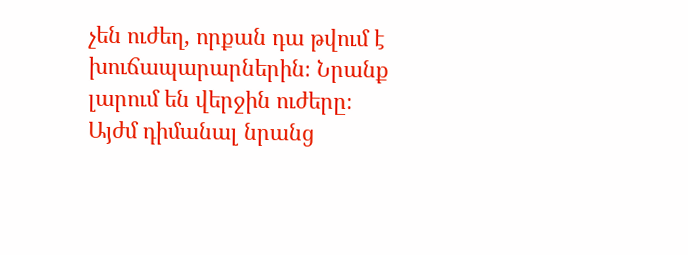չեն ուժեղ, որքան դա թվում է խուճապարարներին։ Նրանք լարում են վերջին ուժերը։ Այժմ դիմանալ նրանց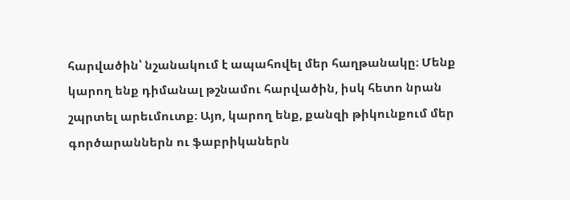հարվածին՝ նշանակում է ապահովել մեր հաղթանակը։ Մենք կարող ենք դիմանալ թշնամու հարվածին, իսկ հետո նրան շպրտել արեւմուտք։ Այո, կարող ենք, քանզի թիկունքում մեր գործարաններն ու ֆաբրիկաներն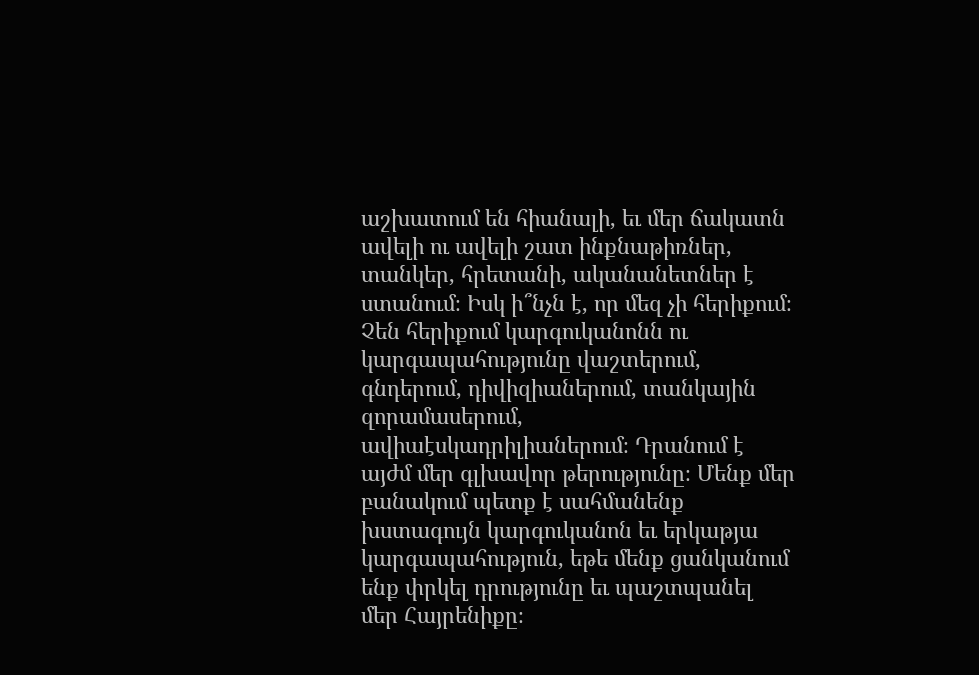աշխատում են հիանալի, եւ մեր ճակատն ավելի ու ավելի շատ ինքնաթիռներ, տանկեր, հրետանի, ականանետներ է ստանում։ Իսկ ի՞նչն է, որ մեզ չի հերիքում։ Չեն հերիքում կարգուկանոնն ու կարգապահությունը վաշտերում, գնդերում, դիվիզիաներում, տանկային զորամասերում, ավիաէսկադրիլիաներում։ Դրանում է այժմ մեր գլխավոր թերությունը։ Մենք մեր բանակում պետք է սահմանենք խստագույն կարգուկանոն եւ երկաթյա կարգապահություն, եթե մենք ցանկանում ենք փրկել դրությունը եւ պաշտպանել մեր Հայրենիքը։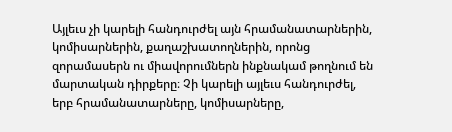Այլեւս չի կարելի հանդուրժել այն հրամանատարներին, կոմիսարներին, քաղաշխատողներին, որոնց զորամասերն ու միավորումներն ինքնակամ թողնում են մարտական դիրքերը։ Չի կարելի այլեւս հանդուրժել, երբ հրամանատարները, կոմիսարները,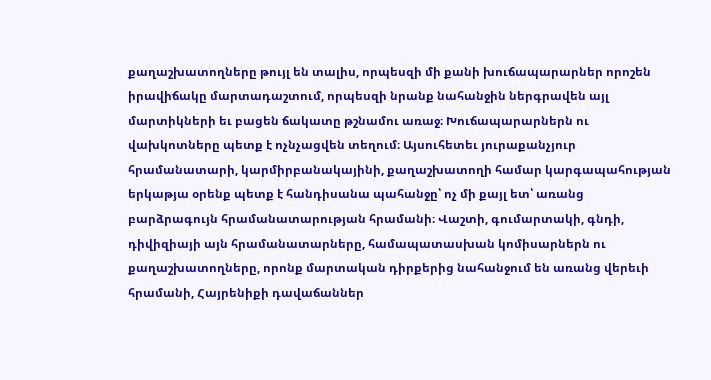քաղաշխատողները թույլ են տալիս, որպեսզի մի քանի խուճապարարներ որոշեն իրավիճակը մարտադաշտում, որպեսզի նրանք նահանջին ներգրավեն այլ մարտիկների եւ բացեն ճակատը թշնամու առաջ։ Խուճապարարներն ու վախկոտները պետք է ոչնչացվեն տեղում։ Այսուհետեւ յուրաքանչյուր հրամանատարի, կարմիրբանակայինի, քաղաշխատողի համար կարգապահության երկաթյա օրենք պետք է հանդիսանա պահանջը՝ ոչ մի քայլ ետ՝ առանց բարձրագույն հրամանատարության հրամանի։ Վաշտի, գումարտակի, գնդի, դիվիզիայի այն հրամանատարները, համապատասխան կոմիսարներն ու քաղաշխատողները, որոնք մարտական դիրքերից նահանջում են առանց վերեւի հրամանի, Հայրենիքի դավաճաններ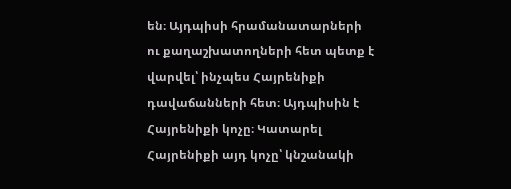են։ Այդպիսի հրամանատարների ու քաղաշխատողների հետ պետք է վարվել՝ ինչպես Հայրենիքի դավաճանների հետ։ Այդպիսին է Հայրենիքի կոչը։ Կատարել Հայրենիքի այդ կոչը՝ կնշանակի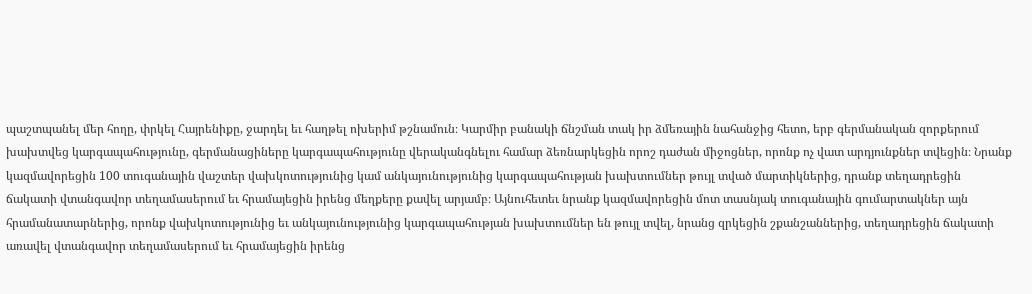պաշտպանել մեր հողը, փրկել Հայրենիքը, ջարդել եւ հաղթել ոխերիմ թշնամուն։ Կարմիր բանակի ճնշման տակ իր ձմեռային նահանջից հետո, երբ գերմանական զորքերում խախտվեց կարգապահությունը, գերմանացիները կարգապահությունը վերականգնելու համար ձեռնարկեցին որոշ դաժան միջոցներ, որոնք ոչ վատ արդյունքներ տվեցին։ Նրանք կազմավորեցին 100 տուգանային վաշտեր վախկոտությունից կամ անկայունությունից կարգապահության խախտումներ թույլ տված մարտիկներից, դրանք տեղադրեցին ճակատի վտանգավոր տեղամասերում եւ հրամայեցին իրենց մեղքերը քավել արյամբ։ Այնուհետեւ նրանք կազմավորեցին մոտ տասնյակ տուգանային գումարտակներ այն հրամանատարներից, որոնք վախկոտությունից եւ անկայունությունից կարգապահության խախտումներ են թույլ տվել, նրանց զրկեցին շքանշաններից, տեղադրեցին ճակատի առավել վտանգավոր տեղամասերում եւ հրամայեցին իրենց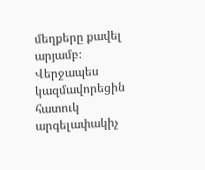մեղքերը քավել արյամբ։ Վերջապես կազմավորեցին հատուկ արգելափակիչ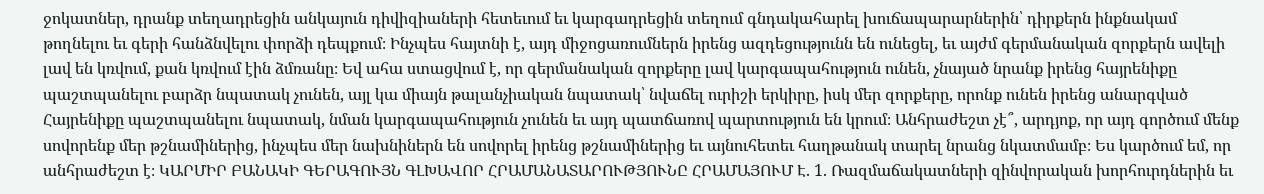ջոկատներ, դրանք տեղադրեցին անկայուն դիվիզիաների հետեւում եւ կարգադրեցին տեղում գնդակահարել խուճապարարներին՝ դիրքերն ինքնակամ թողնելու եւ գերի հանձնվելու փորձի դեպքում։ Ինչպես հայտնի է, այդ միջոցառումներն իրենց ազդեցությունն են ունեցել, եւ այժմ գերմանական զորքերն ավելի լավ են կռվում, քան կռվում էին ձմռանը։ Եվ ահա ստացվում է, որ գերմանական զորքերը լավ կարգապահություն ունեն, չնայած նրանք իրենց հայրենիքը պաշտպանելու բարձր նպատակ չունեն, այլ կա միայն թալանչիական նպատակ՝ նվաճել ուրիշի երկիրը, իսկ մեր զորքերը, որոնք ունեն իրենց անարգված Հայրենիքը պաշտպանելու նպատակ, նման կարգապահություն չունեն եւ այդ պատճառով պարտություն են կրում։ Անհրաժեշտ չէ՞, արդյոք, որ այդ գործում մենք սովորենք մեր թշնամիներից, ինչպես մեր նախնիներն են սովորել իրենց թշնամիներից եւ այնուհետեւ հաղթանակ տարել նրանց նկատմամբ։ Ես կարծում եմ, որ անհրաժեշտ է։ ԿԱՐՄԻՐ ԲԱՆԱԿԻ ԳԵՐԱԳՈՒՅՆ ԳԼԽԱՎՈՐ ՀՐԱՄԱՆԱՏԱՐՈՒԹՅՈՒՆԸ ՀՐԱՄԱՅՈՒՄ Է. 1. Ռազմաճակատների զինվորական խորհուրդներին եւ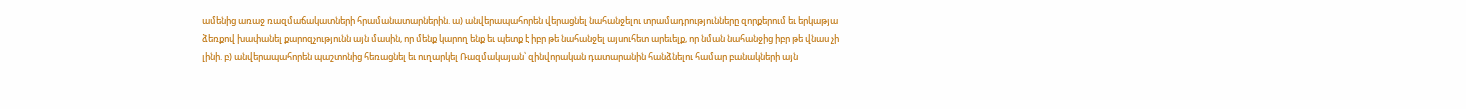ամենից առաջ ռազմաճակատների հրամանատարներին. ա) անվերապահորեն վերացնել նահանջելու տրամադրությունները զորքերում եւ երկաթյա ձեռքով խափանել քարոզչությունն այն մասին, որ մենք կարող ենք եւ պետք է իբր թե նահանջել այսուհետ արեւելք, որ նման նահանջից իբր թե վնաս չի լինի. բ) անվերապահորեն պաշտոնից հեռացնել եւ ուղարկել Ռազմակայան՝ զինվորական դատարանին հանձնելու համար բանակների այն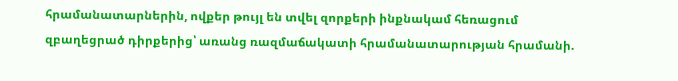հրամանատարներին, ովքեր թույլ են տվել զորքերի ինքնակամ հեռացում զբաղեցրած դիրքերից՝ առանց ռազմաճակատի հրամանատարության հրամանի.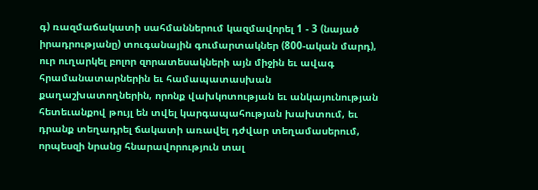գ) ռազմաճակատի սահմաններում կազմավորել 1 - 3 (նայած իրադրությանը) տուգանային գումարտակներ (800-ական մարդ), ուր ուղարկել բոլոր զորատեսակների այն միջին եւ ավագ հրամանատարներին եւ համապատասխան քաղաշխատողներին, որոնք վախկոտության եւ անկայունության հետեւանքով թույլ են տվել կարգապահության խախտում, եւ դրանք տեղադրել ճակատի առավել դժվար տեղամասերում, որպեսզի նրանց հնարավորություն տալ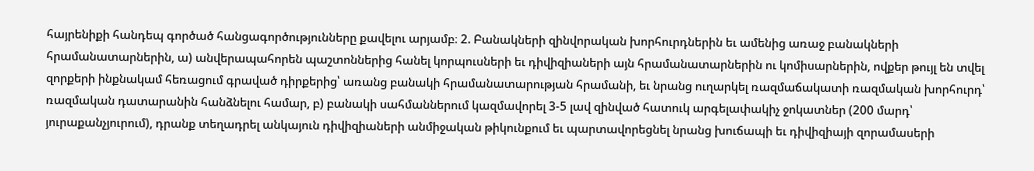հայրենիքի հանդեպ գործած հանցագործությունները քավելու արյամբ։ 2. Բանակների զինվորական խորհուրդներին եւ ամենից առաջ բանակների հրամանատարներին, ա) անվերապահորեն պաշտոններից հանել կորպուսների եւ դիվիզիաների այն հրամանատարներին ու կոմիսարներին, ովքեր թույլ են տվել զորքերի ինքնակամ հեռացում գրաված դիրքերից՝ առանց բանակի հրամանատարության հրամանի, եւ նրանց ուղարկել ռազմաճակատի ռազմական խորհուրդ՝ ռազմական դատարանին հանձնելու համար, բ) բանակի սահմաններում կազմավորել 3-5 լավ զինված հատուկ արգելափակիչ ջոկատներ (200 մարդ՝ յուրաքանչյուրում), դրանք տեղադրել անկայուն դիվիզիաների անմիջական թիկունքում եւ պարտավորեցնել նրանց խուճապի եւ դիվիզիայի զորամասերի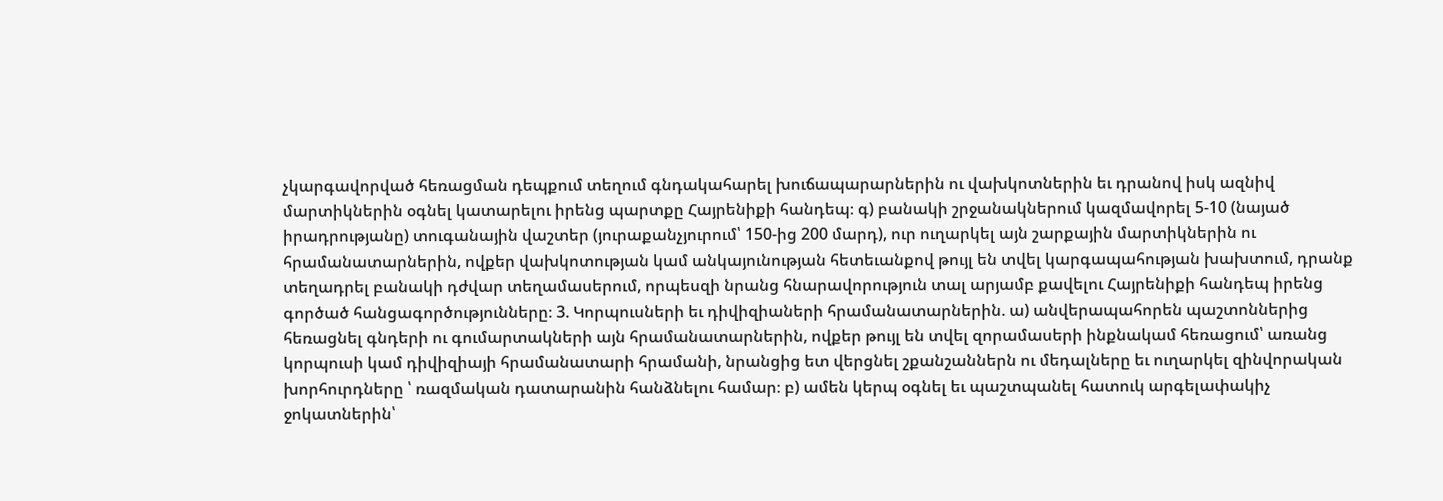չկարգավորված հեռացման դեպքում տեղում գնդակահարել խուճապարարներին ու վախկոտներին եւ դրանով իսկ ազնիվ մարտիկներին օգնել կատարելու իրենց պարտքը Հայրենիքի հանդեպ։ գ) բանակի շրջանակներում կազմավորել 5-10 (նայած իրադրությանը) տուգանային վաշտեր (յուրաքանչյուրում՝ 150-ից 200 մարդ), ուր ուղարկել այն շարքային մարտիկներին ու հրամանատարներին, ովքեր վախկոտության կամ անկայունության հետեւանքով թույլ են տվել կարգապահության խախտում, դրանք տեղադրել բանակի դժվար տեղամասերում, որպեսզի նրանց հնարավորություն տալ արյամբ քավելու Հայրենիքի հանդեպ իրենց գործած հանցագործությունները։ 3. Կորպուսների եւ դիվիզիաների հրամանատարներին. ա) անվերապահորեն պաշտոններից հեռացնել գնդերի ու գումարտակների այն հրամանատարներին, ովքեր թույլ են տվել զորամասերի ինքնակամ հեռացում՝ առանց կորպուսի կամ դիվիզիայի հրամանատարի հրամանի, նրանցից ետ վերցնել շքանշաններն ու մեդալները եւ ուղարկել զինվորական խորհուրդները ՝ ռազմական դատարանին հանձնելու համար։ բ) ամեն կերպ օգնել եւ պաշտպանել հատուկ արգելափակիչ ջոկատներին՝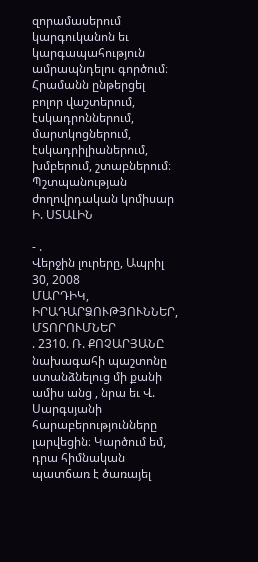զորամասերում կարգուկանոն եւ կարգապահություն ամրապնդելու գործում։ Հրամանն ընթերցել բոլոր վաշտերում, էսկադրոններում, մարտկոցներում, էսկադրիլիաներում, խմբերում, շտաբներում։ Պշտպանության ժողովրդական կոմիսար Ի. ՍՏԱԼԻՆ

- .
Վերջին լուրերը, Ապրիլ 30, 2008
ՄԱՐԴԻԿ, ԻՐԱԴԱՐՁՈՒԹՅՈՒՆՆԵՐ, ՄՏՈՐՈՒՄՆԵՐ
. 2310. Ռ. ՔՈՉԱՐՅԱՆԸ նախագահի պաշտոնը ստանձնելուց մի քանի ամիս անց , նրա եւ Վ. Սարգսյանի հարաբերությունները լարվեցին։ Կարծում եմ, դրա հիմնական պատճառ է ծառայել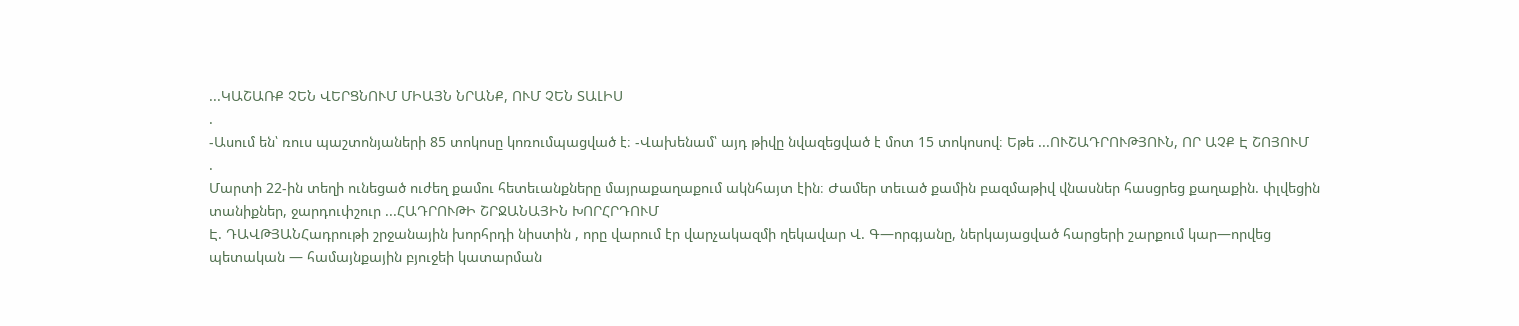...ԿԱՇԱՌՔ ՉԵՆ ՎԵՐՑՆՈՒՄ ՄԻԱՅՆ ՆՐԱՆՔ, ՈՒՄ ՉԵՆ ՏԱԼԻՍ
.
-Ասում են՝ ռուս պաշտոնյաների 85 տոկոսը կոռումպացված է։ -Վախենամ՝ այդ թիվը նվազեցված է մոտ 15 տոկոսով։ Եթե ...ՈՒՇԱԴՐՈՒԹՅՈՒՆ, ՈՐ ԱՉՔ Է ՇՈՅՈՒՄ
.
Մարտի 22-ին տեղի ունեցած ուժեղ քամու հետեւանքները մայրաքաղաքում ակնհայտ էին։ Ժամեր տեւած քամին բազմաթիվ վնասներ հասցրեց քաղաքին. փլվեցին տանիքներ, ջարդուփշուր ...ՀԱԴՐՈՒԹԻ ՇՐՋԱՆԱՅԻՆ ԽՈՐՀՐԴՈՒՄ
Է. ԴԱՎԹՅԱՆՀադրութի շրջանային խորհրդի նիստին , որը վարում էր վարչակազմի ղեկավար Վ. Գ—որգյանը, ներկայացված հարցերի շարքում կար—որվեց պետական — համայնքային բյուջեի կատարման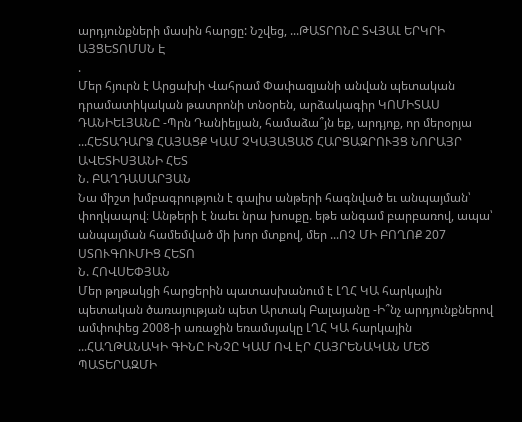արդյունքների մասին հարցը: Նշվեց, ...ԹԱՏՐՈՆԸ ՏՎՅԱԼ ԵՐԿՐԻ ԱՅՑԵՏՈՄՍՆ Է
.
Մեր հյուրն է Արցախի Վահրամ Փափազյանի անվան պետական դրամատիկական թատրոնի տնօրեն, արձակագիր ԿՈՄԻՏԱՍ ԴԱՆԻԵԼՅԱՆԸ -Պրն Դանիելյան, համաձա՞յն եք, արդյոք, որ մերօրյա ...ՀԵՏԱԴԱՐՁ ՀԱՅԱՑՔ ԿԱՄ ՉԿԱՅԱՑԱԾ ՀԱՐՑԱԶՐՈՒՅՑ ՆՈՐԱՅՐ ԱՎԵՏԻՍՅԱՆԻ ՀԵՏ
Ն. ԲԱՂԴԱՍԱՐՅԱՆ
Նա միշտ խմբագրություն է գալիս անթերի հագնված եւ անպայման՝ փողկապով։ Անթերի է նաեւ նրա խոսքը. եթե անգամ բարբառով, ապա՝ անպայման համեմված մի խոր մտքով, մեր ...ՈՉ ՄԻ ԲՈՂՈՔ 207 ՍՏՈՒԳՈՒՄԻՑ ՀԵՏՈ
Ն. ՀՈՎՍԵՓՅԱՆ
Մեր թղթակցի հարցերին պատասխանում է ԼՂՀ ԿԱ հարկային պետական ծառայության պետ Արտակ Բալայանը -Ի՞նչ արդյունքներով ամփոփեց 2008-ի առաջին եռամսյակը ԼՂՀ ԿԱ հարկային ...ՀԱՂԹԱՆԱԿԻ ԳԻՆԸ ԻՆՉԸ ԿԱՄ ՈՎ ԷՐ ՀԱՅՐԵՆԱԿԱՆ ՄԵԾ ՊԱՏԵՐԱԶՄԻ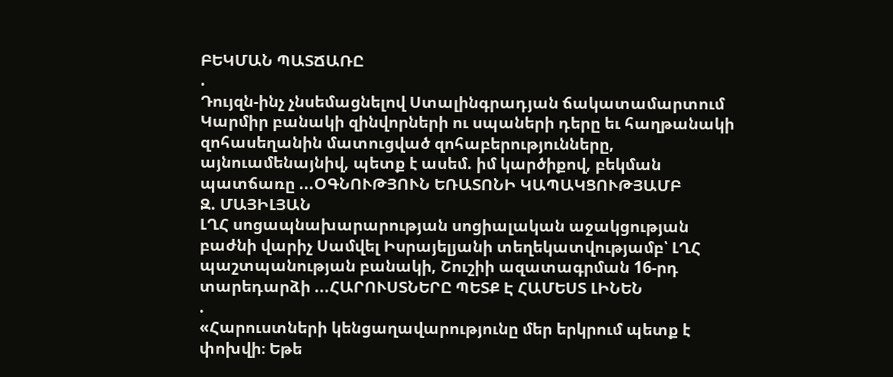ԲԵԿՄԱՆ ՊԱՏՃԱՌԸ
.
Դույզն-ինչ չնսեմացնելով Ստալինգրադյան ճակատամարտում Կարմիր բանակի զինվորների ու սպաների դերը եւ հաղթանակի զոհասեղանին մատուցված զոհաբերությունները, այնուամենայնիվ, պետք է ասեմ. իմ կարծիքով, բեկման պատճառը ...ՕԳՆՈՒԹՅՈՒՆ ԵՌԱՏՈՆԻ ԿԱՊԱԿՑՈՒԹՅԱՄԲ
Զ. ՄԱՅԻԼՅԱՆ
ԼՂՀ սոցապնախարարության սոցիալական աջակցության բաժնի վարիչ Սամվել Իսրայելյանի տեղեկատվությամբ՝ ԼՂՀ պաշտպանության բանակի, Շուշիի ազատագրման 16-րդ տարեդարձի ...ՀԱՐՈՒՍՏՆԵՐԸ ՊԵՏՔ Է ՀԱՄԵՍՏ ԼԻՆԵՆ
.
«Հարուստների կենցաղավարությունը մեր երկրում պետք է փոխվի։ Եթե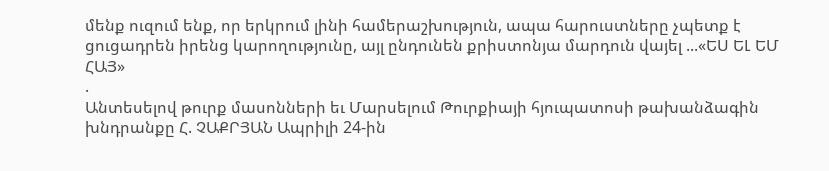մենք ուզում ենք, որ երկրում լինի համերաշխություն, ապա հարուստները չպետք է ցուցադրեն իրենց կարողությունը, այլ ընդունեն քրիստոնյա մարդուն վայել ...«ԵՍ ԵԼ ԵՄ ՀԱՅ»
.
Անտեսելով թուրք մասոնների եւ Մարսելում Թուրքիայի հյուպատոսի թախանձագին խնդրանքը Հ. ՉԱՔՐՅԱՆ Ապրիլի 24-ին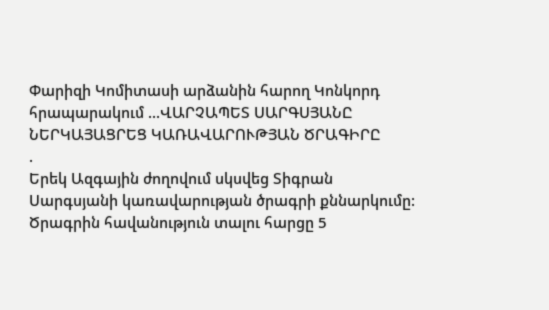Փարիզի Կոմիտասի արձանին հարող Կոնկորդ հրապարակում ...ՎԱՐՉԱՊԵՏ ՍԱՐԳՍՅԱՆԸ ՆԵՐԿԱՅԱՑՐԵՑ ԿԱՌԱՎԱՐՈՒԹՅԱՆ ԾՐԱԳԻՐԸ
.
Երեկ Ազգային ժողովում սկսվեց Տիգրան Սարգսյանի կառավարության ծրագրի քննարկումը: Ծրագրին հավանություն տալու հարցը 5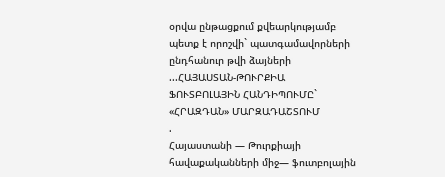օրվա ընթացքում քվեարկությամբ պետք է որոշվի` պատգամավորների ընդհանուր թվի ձայների ...ՀԱՅԱՍՏԱՆ-ԹՈՒՐՔԻԱ ՖՈՒՏԲՈԼԱՅԻՆ ՀԱՆԴԻՊՈՒՄԸ` «ՀՐԱԶԴԱՆ» ՄԱՐԶԱԴԱՇՏՈՒՄ
.
Հայաստանի — Թուրքիայի հավաքականների միջ— ֆուտբոլային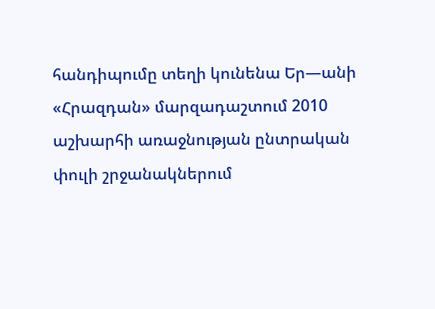հանդիպումը տեղի կունենա Եր—անի «Հրազդան» մարզադաշտում 2010 աշխարհի առաջնության ընտրական փուլի շրջանակներում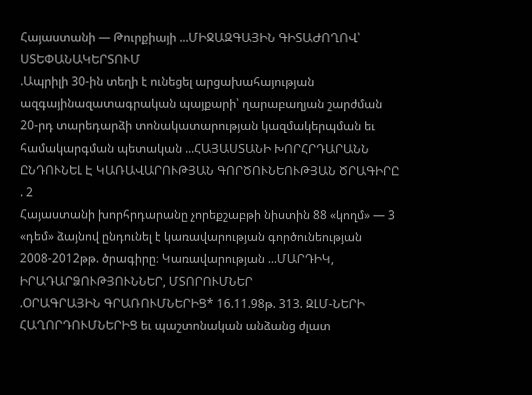Հայաստանի — Թուրքիայի ...ՄԻՋԱԶԳԱՅԻՆ ԳԻՏԱԺՈՂՈՎ՝ ՍՏԵՓԱՆԱԿԵՐՏՈՒՄ
.Ապրիլի 30-ին տեղի է ունեցել արցախահայության ազգայինազատագրական պայքարի՝ ղարաբաղյան շարժման 20-րդ տարեդարձի տոնակատարության կազմակերպման եւ համակարգման պետական ...ՀԱՅԱՍՏԱՆԻ ԽՈՐՀՐԴԱՐԱՆՆ ԸՆԴՈՒՆԵԼ Է ԿԱՌԱՎԱՐՈՒԹՅԱՆ ԳՈՐԾՈՒՆԵՈՒԹՅԱՆ ԾՐԱԳԻՐԸ
. 2
Հայաստանի խորհրդարանը չորեքշաբթի նիստին 88 «կողմ» — 3 «դեմ» ձայնով ընդունել է կառավարության գործունեության 2008-2012թթ. ծրագիրը։ Կառավարության ...ՄԱՐԴԻԿ, ԻՐԱԴԱՐՁՈՒԹՅՈՒՆՆԵՐ, ՄՏՈՐՈՒՄՆԵՐ
.ՕՐԱԳՐԱՅԻՆ ԳՐԱՌՈՒՄՆԵՐԻՑ* 16.11.98թ. 313. ԶԼՄ-ՆԵՐԻ ՀԱՂՈՐԴՈՒՄՆԵՐԻՑ եւ պաշտոնական անձանց ժլատ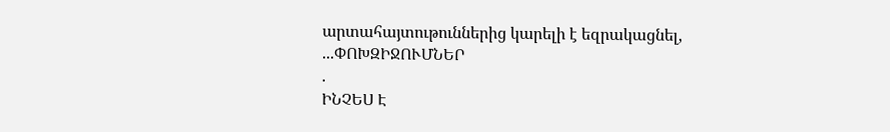արտահայտութուններից կարելի է եզրակացնել, ...ՓՈԽԶԻՋՈՒՄՆԵՐ
.
ԻՆՉԵՍ Է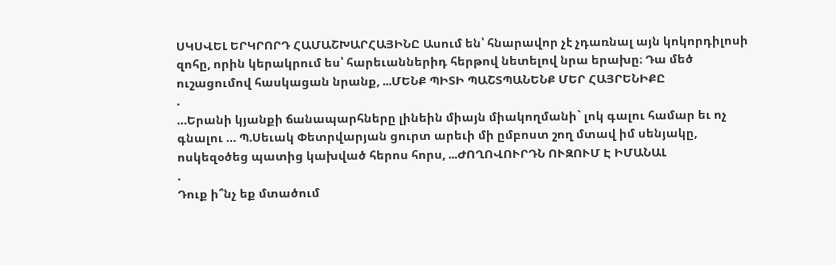ՍԿՍՎԵԼ ԵՐԿՐՈՐԴ ՀԱՄԱՇԽԱՐՀԱՅԻՆԸ Ասում են՝ հնարավոր չէ չդառնալ այն կոկորդիլոսի զոհը, որին կերակրում ես՝ հարեւաններիդ հերթով նետելով նրա երախը։ Դա մեծ ուշացումով հասկացան նրանք, ...ՄԵՆՔ ՊԻՏԻ ՊԱՇՏՊԱՆԵՆՔ ՄԵՐ ՀԱՅՐԵՆԻՔԸ
.
…Երանի կյանքի ճանապարհները լինեին միայն միակողմանի` լոկ գալու համար եւ ոչ գնալու … Պ.Սեւակ Փետրվարյան ցուրտ արեւի մի ըմբոստ շող մտավ իմ սենյակը, ոսկեզօծեց պատից կախված հերոս հորս, ...ԺՈՂՈՎՈՒՐԴՆ ՈՒԶՈՒՄ Է ԻՄԱՆԱԼ
.
Դուք ի՞նչ եք մտածում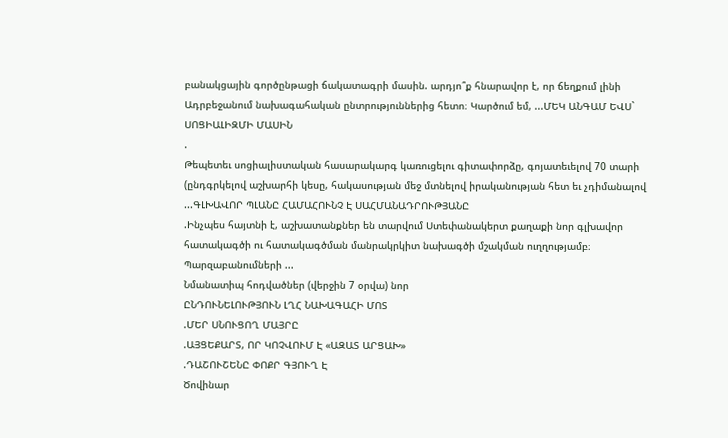բանակցային գործընթացի ճակատագրի մասին. արդյո՞ք հնարավոր է, որ ճեղքում լինի Ադրբեջանում նախագահական ընտրություններից հետո։ Կարծում եմ, ...ՄԵԿ ԱՆԳԱՄ ԵՎՍ` ՍՈՑԻԱԼԻԶՄԻ ՄԱՍԻՆ
.
Թեպետեւ սոցիալիստական հասարակարգ կառուցելու գիտափորձը, գոյատեւելով 70 տարի (ընդգրկելով աշխարհի կեսը, հակասության մեջ մտնելով իրականության հետ եւ չդիմանալով ...ԳԼԽԱՎՈՐ ՊԼԱՆԸ ՀԱՄԱՀՈՒՆՉ Է ՍԱՀՄԱՆԱԴՐՈՒԹՅԱՆԸ
.Ինչպես հայտնի է, աշխատանքներ են տարվում Ստեփանակերտ քաղաքի նոր գլխավոր հատակագծի ու հատակագծման մանրակրկիտ նախագծի մշակման ուղղությամբ։ Պարզաբանումների ...
Նմանատիպ հոդվածներ (վերջին 7 օրվա) նոր
ԸՆԴՈՒՆԵԼՈՒԹՅՈՒՆ ԼՂՀ ՆԱԽԱԳԱՀԻ ՄՈՏ
.ՄԵՐ ՍՆՈՒՑՈՂ ՄԱՅՐԸ
.ԱՅՑԵՔԱՐՏ, ՈՐ ԿՈՉՎՈՒՄ Է «ԱԶԱՏ ԱՐՑԱԽ»
.ԴԱՇՈՒՇԵՆԸ ՓՈՔՐ ԳՅՈՒՂ Է
Ծովինար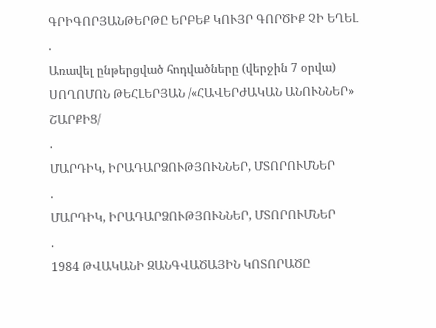ԳՐԻԳՈՐՅԱՆԹԵՐԹԸ ԵՐԲԵՔ ԿՈՒՅՐ ԳՈՐԾԻՔ ՉԻ ԵՂԵԼ
.
Առավել ընթերցված հոդվածները (վերջին 7 օրվա)
ՍՈՂՈՄՈՆ ԹԵՀԼԵՐՅԱՆ /«ՀԱՎԵՐԺԱԿԱՆ ԱՆՈՒՆՆԵՐ» ՇԱՐՔԻՑ/
.
ՄԱՐԴԻԿ, ԻՐԱԴԱՐՁՈՒԹՅՈՒՆՆԵՐ, ՄՏՈՐՈՒՄՆԵՐ
.
ՄԱՐԴԻԿ, ԻՐԱԴԱՐՁՈՒԹՅՈՒՆՆԵՐ, ՄՏՈՐՈՒՄՆԵՐ
.
1984 ԹՎԱԿԱՆԻ ԶԱՆԳՎԱԾԱՅԻՆ ԿՈՏՈՐԱԾԸ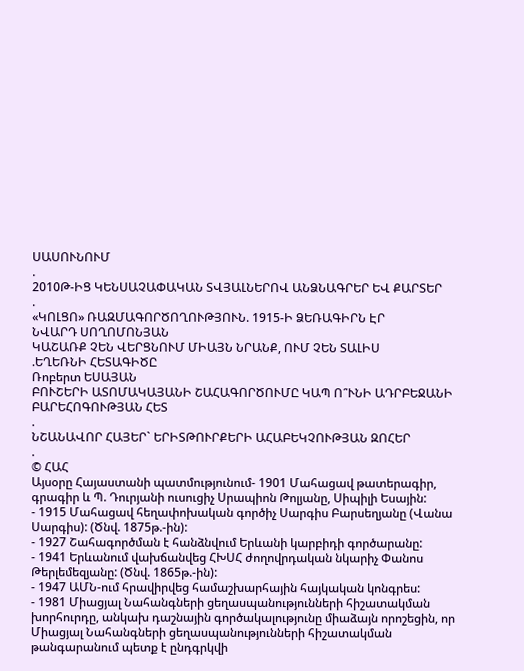ՍԱՍՈՒՆՈՒՄ
.
2010Թ-ԻՑ ԿԵՆՍԱՉԱՓԱԿԱՆ ՏՎՅԱԼՆԵՐՈՎ ԱՆՁՆԱԳՐԵՐ ԵՎ ՔԱՐՏԵՐ
.
«ԿՈԼՑՈ» ՌԱԶՄԱԳՈՐԾՈՂՈՒԹՅՈՒՆ. 1915-Ի ՁԵՌԱԳԻՐՆ ԷՐ
ՆՎԱՐԴ ՍՈՂՈՄՈՆՅԱՆ
ԿԱՇԱՌՔ ՉԵՆ ՎԵՐՑՆՈՒՄ ՄԻԱՅՆ ՆՐԱՆՔ, ՈՒՄ ՉԵՆ ՏԱԼԻՍ
.ԵՂԵՌՆԻ ՀԵՏԱԳԻԾԸ
Ռոբերտ ԵՍԱՅԱՆ
ԲՈՒՇԵՐԻ ԱՏՈՄԱԿԱՅԱՆԻ ՇԱՀԱԳՈՐԾՈՒՄԸ ԿԱՊ Ո՞ՒՆԻ ԱԴՐԲԵՋԱՆԻ ԲԱՐԵՀՈԳՈՒԹՅԱՆ ՀԵՏ
.
ՆՇԱՆԱՎՈՐ ՀԱՅԵՐ` ԵՐԻՏԹՈՒՐՔԵՐԻ ԱՀԱԲԵԿՉՈՒԹՅԱՆ ԶՈՀԵՐ
.
© ՀԱՀ
Այսօրը Հայաստանի պատմությունում- 1901 Մահացավ թատերագիր, գրագիր և Պ. Դուրյանի ուսուցիչ Սրապիոն Թոլյանը, Սիպիլի Եսային:
- 1915 Մահացավ հեղափոխական գործիչ Սարգիս Բարսեղյանը (Վանա Սարգիս): (Ծնվ. 1875թ.-ին):
- 1927 Շահագործման է հանձնվում Երևանի կարբիդի գործարանը:
- 1941 Երևանում վախճանվեց ՀԽՍՀ ժողովրդական նկարիչ Փանոս Թերլեմեզյանը: (Ծնվ. 1865թ.-ին):
- 1947 ԱՄՆ-ում հրավիրվեց համաշխարհային հայկական կոնգրես:
- 1981 Միացյալ Նահանգների ցեղասպանությունների հիշատակման խորհուրդը, անկախ դաշնային գործակալությունը միաձայն որոշեցին, որ Միացյալ Նահանգների ցեղասպանությունների հիշատակման թանգարանում պետք է ընդգրկվի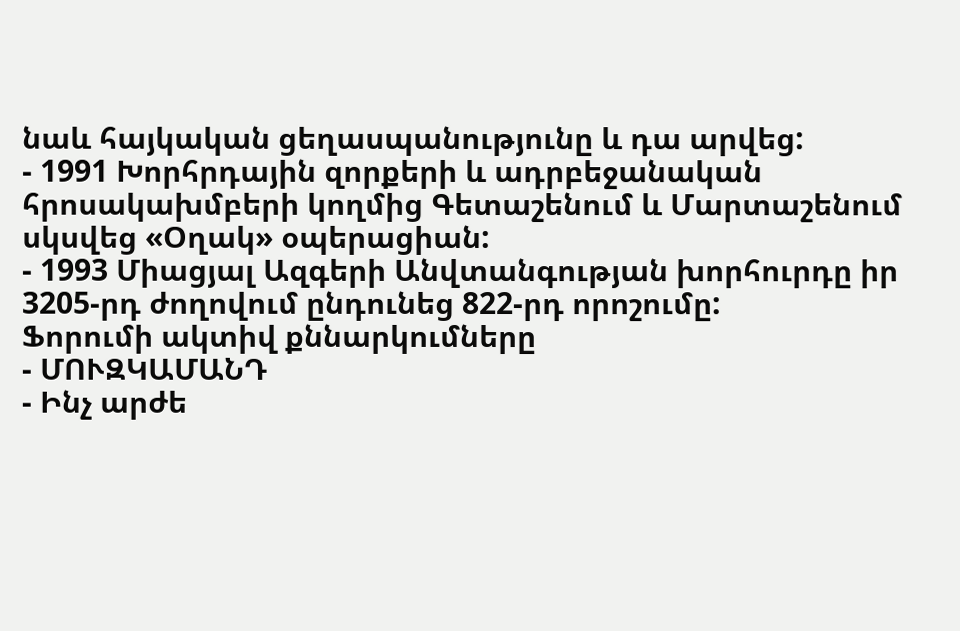նաև հայկական ցեղասպանությունը և դա արվեց:
- 1991 Խորհրդային զորքերի և ադրբեջանական հրոսակախմբերի կողմից Գետաշենում և Մարտաշենում սկսվեց «Օղակ» օպերացիան:
- 1993 Միացյալ Ազգերի Անվտանգության խորհուրդը իր 3205-րդ ժողովում ընդունեց 822-րդ որոշումը:
Ֆորումի ակտիվ քննարկումները
- ՄՈՒԶԿԱՄԱՆԴ
- Ինչ արժե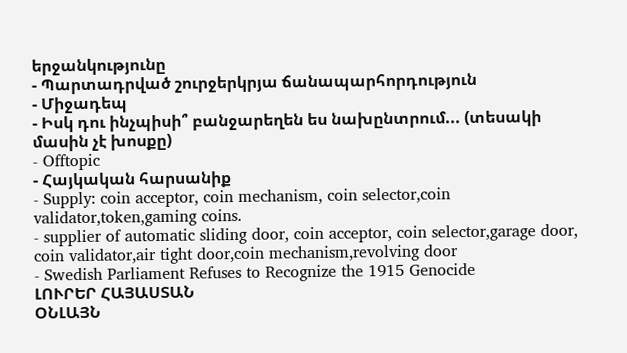երջանկությունը
- Պարտադրված շուրջերկրյա ճանապարհորդություն
- Միջադեպ
- Իսկ դու ինչպիսի՞ բանջարեղեն ես նախընտրում... (տեսակի մասին չէ խոսքը)
- Offtopic
- Հայկական հարսանիք
- Supply: coin acceptor, coin mechanism, coin selector,coin validator,token,gaming coins.
- supplier of automatic sliding door, coin acceptor, coin selector,garage door, coin validator,air tight door,coin mechanism,revolving door
- Swedish Parliament Refuses to Recognize the 1915 Genocide
ԼՈՒՐԵՐ ՀԱՅԱՍՏԱՆ
ՕՆԼԱՅՆ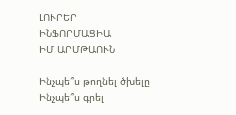ԼՈՒՐԵՐ
ԻՆՖՈՐՄԱՑԻԱ
ԻՄ ԱՐՄԹԱՈՒՆ

Ինչպե՞ս թողնել ծխելը
Ինչպե՞ս գրել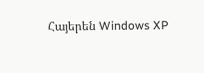Հայերեն Windows XP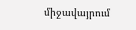միջավայրում